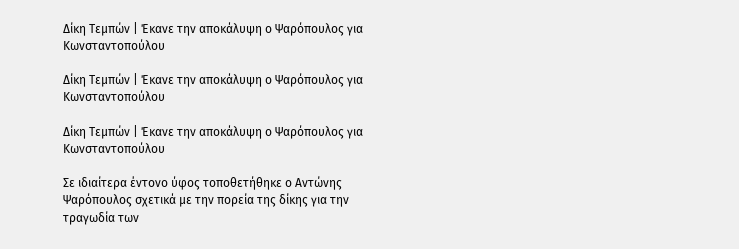Δίκη Τεμπών | Έκανε την αποκάλυψη ο Ψαρόπουλος για Κωνσταντοπούλου

Δίκη Τεμπών | Έκανε την αποκάλυψη ο Ψαρόπουλος για Κωνσταντοπούλου

Δίκη Τεμπών | Έκανε την αποκάλυψη ο Ψαρόπουλος για Κωνσταντοπούλου

Σε ιδιαίτερα έντονο ύφος τοποθετήθηκε ο Αντώνης Ψαρόπουλος σχετικά με την πορεία της δίκης για την τραγωδία των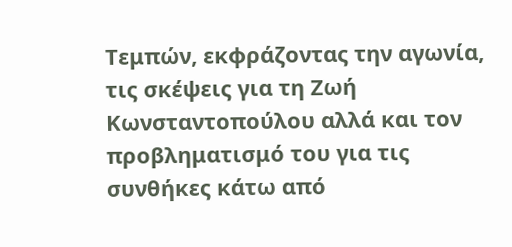Τεμπών, εκφράζοντας την αγωνία, τις σκέψεις για τη Ζωή Κωνσταντοπούλου αλλά και τον προβληματισμό του για τις συνθήκες κάτω από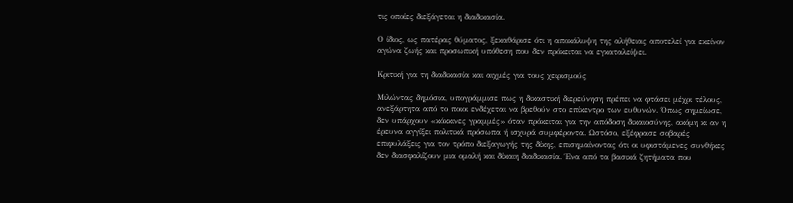τις οποίες διεξάγεται η διαδικασία.

Ο ίδιος, ως πατέρας θύματος, ξεκαθάρισε ότι η αποκάλυψη της αλήθειας αποτελεί για εκείνον αγώνα ζωής και προσωπική υπόθεση που δεν πρόκειται να εγκαταλείψει.

Κριτική για τη διαδικασία και αιχμές για τους χειρισμούς

Μιλώντας δημόσια, υπογράμμισε πως η δικαστική διερεύνηση πρέπει να φτάσει μέχρι τέλους, ανεξάρτητα από το ποιοι ενδέχεται να βρεθούν στο επίκεντρο των ευθυνών. Όπως σημείωσε, δεν υπάρχουν «κόκκινες γραμμές» όταν πρόκειται για την απόδοση δικαιοσύνης, ακόμη κι αν η έρευνα αγγίξει πολιτικά πρόσωπα ή ισχυρά συμφέροντα. Ωστόσο, εξέφρασε σοβαρές επιφυλάξεις για τον τρόπο διεξαγωγής της δίκης, επισημαίνοντας ότι οι υφιστάμενες συνθήκες δεν διασφαλίζουν μια ομαλή και δίκαιη διαδικασία. Ένα από τα βασικά ζητήματα που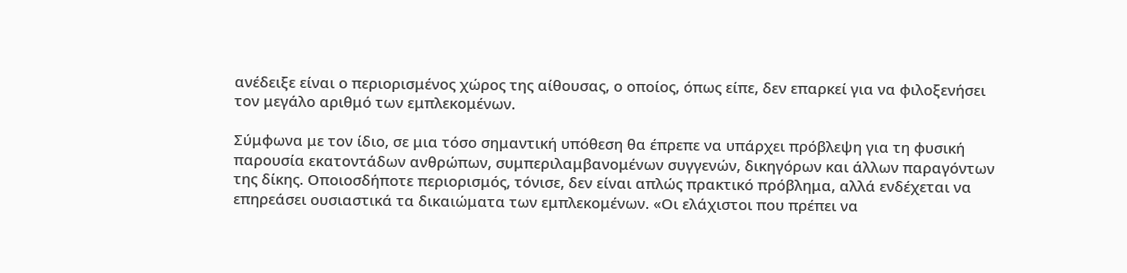ανέδειξε είναι ο περιορισμένος χώρος της αίθουσας, ο οποίος, όπως είπε, δεν επαρκεί για να φιλοξενήσει τον μεγάλο αριθμό των εμπλεκομένων.

Σύμφωνα με τον ίδιο, σε μια τόσο σημαντική υπόθεση θα έπρεπε να υπάρχει πρόβλεψη για τη φυσική παρουσία εκατοντάδων ανθρώπων, συμπεριλαμβανομένων συγγενών, δικηγόρων και άλλων παραγόντων της δίκης. Οποιοσδήποτε περιορισμός, τόνισε, δεν είναι απλώς πρακτικό πρόβλημα, αλλά ενδέχεται να επηρεάσει ουσιαστικά τα δικαιώματα των εμπλεκομένων. «Οι ελάχιστοι που πρέπει να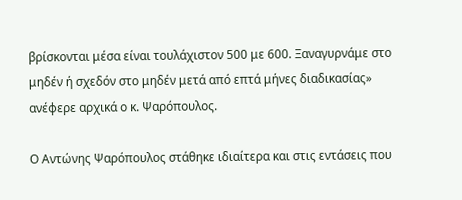βρίσκονται μέσα είναι τουλάχιστον 500 με 600. Ξαναγυρνάμε στο μηδέν ή σχεδόν στο μηδέν μετά από επτά μήνες διαδικασίας» ανέφερε αρχικά ο κ. Ψαρόπουλος.

Ο Αντώνης Ψαρόπουλος στάθηκε ιδιαίτερα και στις εντάσεις που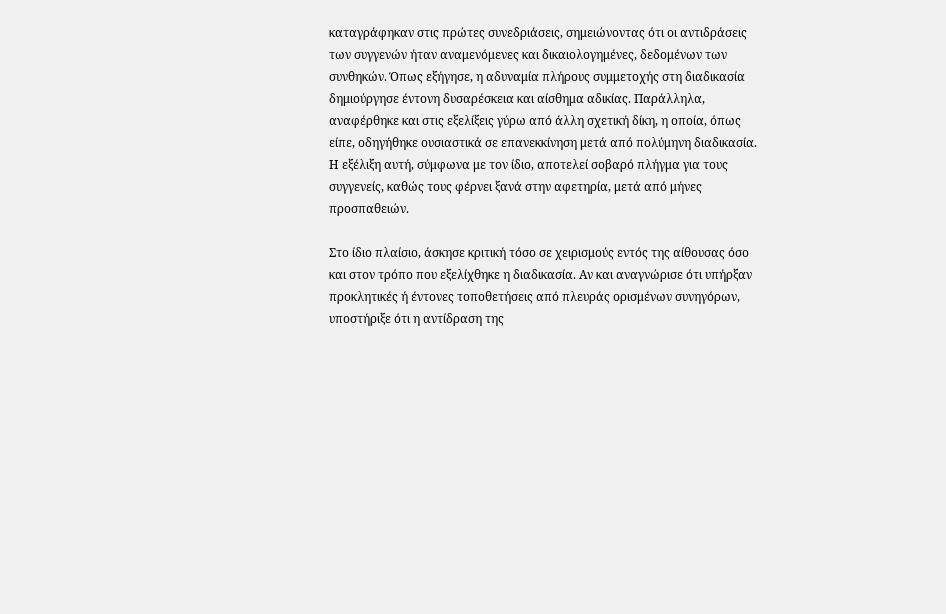καταγράφηκαν στις πρώτες συνεδριάσεις, σημειώνοντας ότι οι αντιδράσεις των συγγενών ήταν αναμενόμενες και δικαιολογημένες, δεδομένων των συνθηκών. Όπως εξήγησε, η αδυναμία πλήρους συμμετοχής στη διαδικασία δημιούργησε έντονη δυσαρέσκεια και αίσθημα αδικίας. Παράλληλα, αναφέρθηκε και στις εξελίξεις γύρω από άλλη σχετική δίκη, η οποία, όπως είπε, οδηγήθηκε ουσιαστικά σε επανεκκίνηση μετά από πολύμηνη διαδικασία. Η εξέλιξη αυτή, σύμφωνα με τον ίδιο, αποτελεί σοβαρό πλήγμα για τους συγγενείς, καθώς τους φέρνει ξανά στην αφετηρία, μετά από μήνες προσπαθειών.

Στο ίδιο πλαίσιο, άσκησε κριτική τόσο σε χειρισμούς εντός της αίθουσας όσο και στον τρόπο που εξελίχθηκε η διαδικασία. Αν και αναγνώρισε ότι υπήρξαν προκλητικές ή έντονες τοποθετήσεις από πλευράς ορισμένων συνηγόρων, υποστήριξε ότι η αντίδραση της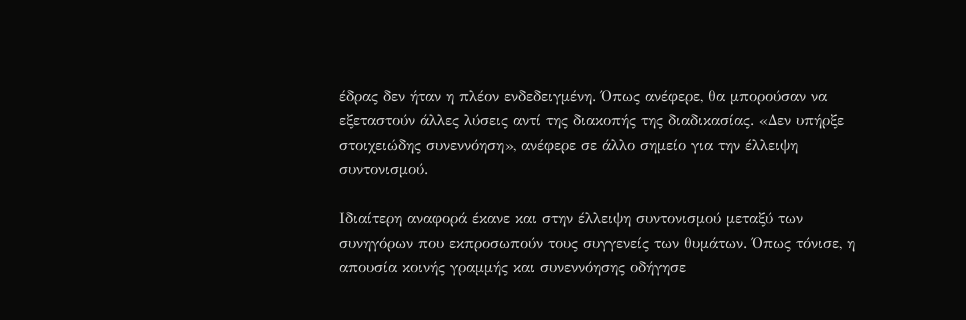έδρας δεν ήταν η πλέον ενδεδειγμένη. Όπως ανέφερε, θα μπορούσαν να εξεταστούν άλλες λύσεις αντί της διακοπής της διαδικασίας. «Δεν υπήρξε στοιχειώδης συνεννόηση», ανέφερε σε άλλο σημείο για την έλλειψη συντονισμού.

Ιδιαίτερη αναφορά έκανε και στην έλλειψη συντονισμού μεταξύ των συνηγόρων που εκπροσωπούν τους συγγενείς των θυμάτων. Όπως τόνισε, η απουσία κοινής γραμμής και συνεννόησης οδήγησε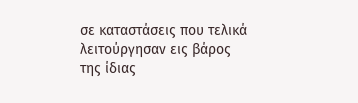σε καταστάσεις που τελικά λειτούργησαν εις βάρος της ίδιας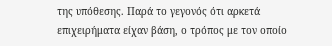της υπόθεσης. Παρά το γεγονός ότι αρκετά επιχειρήματα είχαν βάση, ο τρόπος με τον οποίο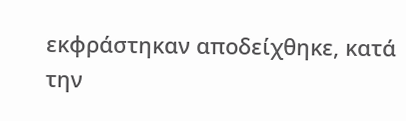εκφράστηκαν αποδείχθηκε, κατά την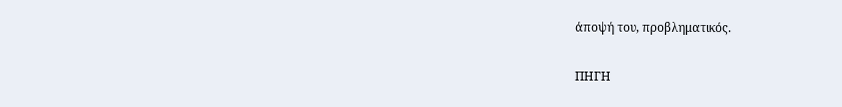άποψή του, προβληματικός.

ΠΗΓΗ